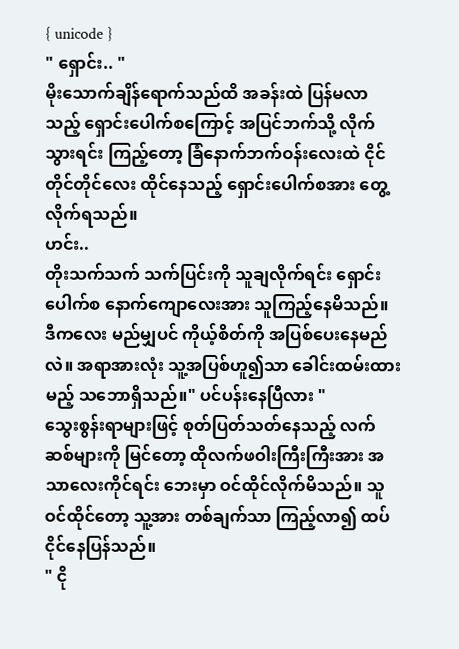{ unicode }
" ရှောင်း.. "
မိုးသောက်ချိန်ရောက်သည်ထိ အခန်းထဲ ပြန်မလာသည့် ရှောင်းပေါက်စကြောင့် အပြင်ဘက်သို့ လိုက်သွားရင်း ကြည့်တော့ ခြံနောက်ဘက်ဝန်းလေးထဲ ငိုင်တိုင်တိုင်လေး ထိုင်နေသည့် ရှောင်းပေါက်စအား တွေ့လိုက်ရသည်။
ဟင်း..
တိုးသက်သက် သက်ပြင်းကို သူချလိုက်ရင်း ရှောင်းပေါက်စ နောက်ကျောလေးအား သူကြည့်နေမိသည်။
ဒီကလေး မည်မျှပင် ကိုယ့်စိတ်ကို အပြစ်ပေးနေမည်လဲ။ အရာအားလုံး သူ့အပြစ်ဟူ၍သာ ခေါင်းထမ်းထားမည့် သဘောရှိသည်။" ပင်ပန်းနေပြီလား "
သွေးစွန်းရာများဖြင့် စုတ်ပြတ်သတ်နေသည့် လက်ဆစ်များကို မြင်တော့ ထိုလက်ဖဝါးကြီးကြီးအား အသာလေးကိုင်ရင်း ဘေးမှာ ဝင်ထိုင်လိုက်မိသည်။ သူဝင်ထိုင်တော့ သူ့အား တစ်ချက်သာ ကြည့်လာ၍ ထပ်ငိုင်နေပြန်သည်။
" ငို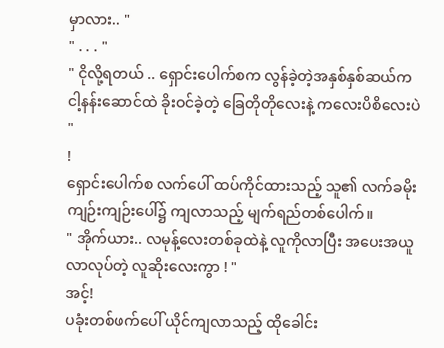မှာလား.. "
" . . . "
" ငိုလို့ရတယ် .. ရှောင်းပေါက်စက လွန်ခဲ့တဲ့အနှစ်နှစ်ဆယ်က ငါ့နန်းဆောင်ထဲ ခိုးဝင်ခဲ့တဲ့ ခြေတိုတိုလေးနဲ့ ကလေးပိစိလေးပဲ "
!
ရှောင်းပေါက်စ လက်ပေါ် ထပ်ကိုင်ထားသည့် သူ၏ လက်ခမိုး ကျဉ်းကျဉ်းပေါ်၌ ကျလာသည့် မျက်ရည်တစ်ပေါက်။
" အိုက်ယား.. လမုန့်လေးတစ်ခုထဲနဲ့ လူကိုလာပြီး အပေးအယူ လာလုပ်တဲ့ လူဆိုးလေးကွာ ! "
အင့်!
ပခုံးတစ်ဖက်ပေါ် ယိုင်ကျလာသည့် ထိုခေါင်း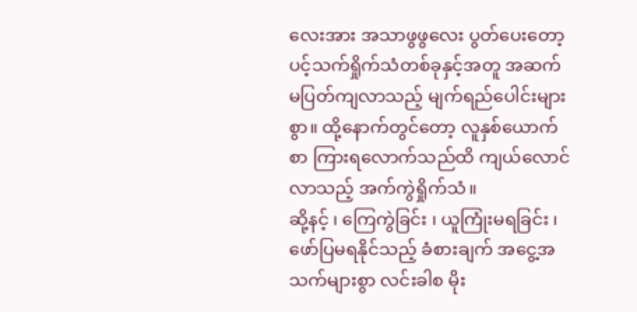လေးအား အသာဖွဖွလေး ပွတ်ပေးတော့ ပင့်သက်ရှိုက်သံတစ်ခုနှင့်အတူ အဆက်မပြတ်ကျလာသည့် မျက်ရည်ပေါင်းများစွာ။ ထို့နောက်တွင်တော့ လူနှစ်ယောက်စာ ကြားရလောက်သည်ထိ ကျယ်လောင်လာသည့် အက်ကွဲရှိုက်သံ။
ဆို့နင့် ၊ ကြေကွဲခြင်း ၊ ယူကြုံးမရခြင်း ၊ ဖော်ပြမရနိုင်သည့် ခံစားချက် အငွေ့အသက်များစွာ လင်းခါစ မိုး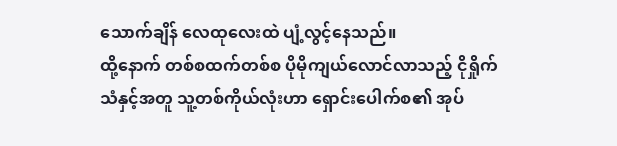သောက်ချိန် လေထုလေးထဲ ပျံ့လွင့်နေသည်။
ထို့နောက် တစ်စထက်တစ်စ ပိုမိုကျယ်လောင်လာသည့် ငိုရှိုက်သံနှင့်အတူ သူ့တစ်ကိုယ်လုံးဟာ ရှောင်းပေါက်စ၏ အုပ်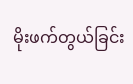မိုးဖက်တွယ်ခြင်း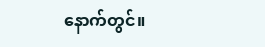နောက်တွင်။